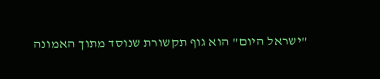"ישראל היום" הוא גוף תקשורת שנוסד מתוך האמונה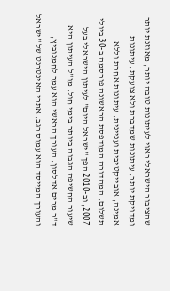שהציבור הישראלי ראוי לעיתונות טובה יותר, מאוזנת יותר ומדויקת יותר. עיתונות שמדברת ולא צועקת. עיתונות אמינה, אובייקטיבית ועניינית. עיתונות אחרת וללא תשלום. המהדורה המודפסת הראשונה פורסמה ב-30 ביולי 2007, וב-2010 הפך "ישראל היום" לעיתון הישראלי בעל שיעור החשיפה הגבוה ביותר בימי חול. מו"ל העיתון היא ד"ר מרים אדלסון. העורך הראשי הוא עמר לחמנוביץ, והעורך המייסד הוא עמוס רגב. אתרי האינטרנט של "ישראל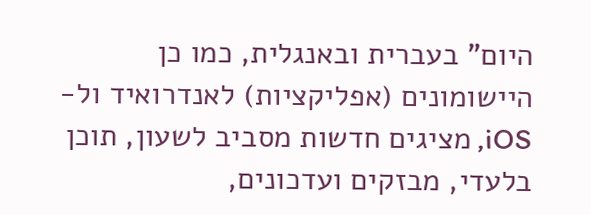היום" בעברית ובאנגלית, כמו כן היישומונים (אפליקציות) לאנדרואיד ול-iOS, מציגים חדשות מסביב לשעון, תוכן בלעדי, מבזקים ועדכונים,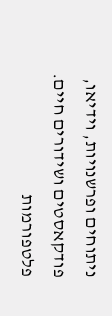ניתוחים ופרשנויות, וידיאו, פודקאסטים ושידורים חיים. פלטפורמות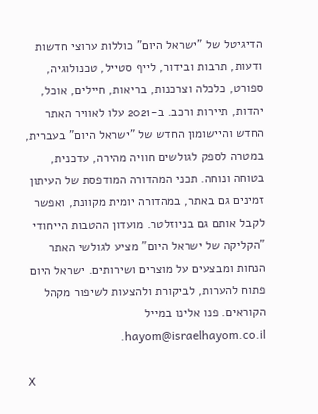הדיגיטל של "ישראל היום" כוללות ערוצי חדשות ודעות, תרבות ובידור, לייף סטייל, טכנולוגיה, ספורט, כלכלה וצרכנות, בריאות, חיילים, אוכל, יהדות, תיירות ורכב. ב-2021 עלו לאוויר האתר החדש והיישומון החדש של "ישראל היום" בעברית, במטרה לספק לגולשים חוויה מהירה, עדכנית, בטוחה ונוחה. תכני המהדורה המודפסת של העיתון זמינים גם באתר, במהדורה יומית מקוונת, ואפשר לקבל אותם גם בניוזלטר. מועדון ההטבות הייחודי "הקליקה של ישראל היום" מציע לגולשי האתר הנחות ומבצעים על מוצרים ושירותים. ישראל היום פתוח להערות, לביקורת ולהצעות לשיפור מקהל הקוראים. פנו אלינו במייל hayom@israelhayom.co.il.

X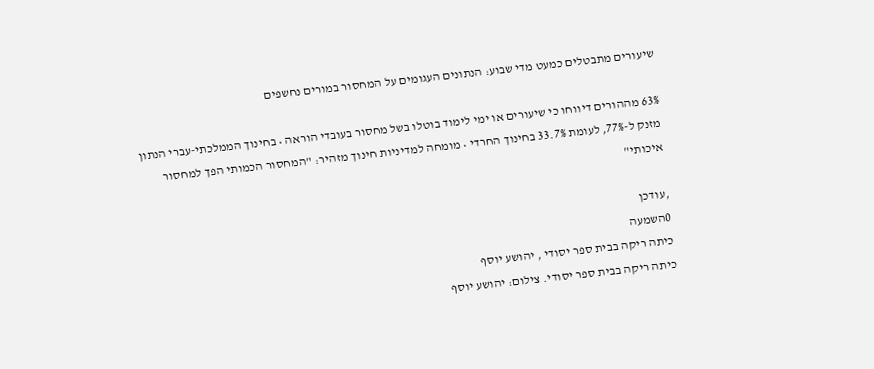שיעורים מתבטלים כמעט מדי שבוע: הנתונים העגומים על המחסור במורים נחשפים

63% מההורים דיווחו כי שיעורים או ימי לימוד בוטלו בשל מחסור בעובדי הוראה • בחינוך הממלכתי-עברי הנתון מזנק ל-77%, לעומת 33.7% בחינוך החרדי • מומחה למדיניות חינוך מזהיר: "המחסור הכמותי הפך למחסור איכותי"

,עודכן
0השמעה
כיתה ריקה בבית ספר יסודי , יהושע יוסף
כיתה ריקה בבית ספר יסודי. צילום: יהושע יוסף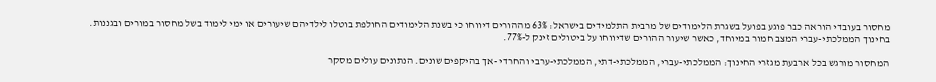מחסור בעובדי הוראה כבר פוגע בפועל בשגרת הלימודים של מרבית התלמידים בישראל: 63% מההורים דיווחו כי בשנת הלימודים החולפת בוטלו לילדיהם שיעורים או ימי לימוד בשל מחסור במורים ובגננות. בחינוך הממלכתי-עברי המצב חמור במיוחד, כאשר שיעור ההורים שדיווחו על ביטולים זינק ל-77%.

המחסור מורגש בכל ארבעת מגזרי החינוך: הממלכתי-עברי, הממלכתי-דתי, הממלכתי-ערבי והחרדי -אך בהיקפים שונים. הנתונים עולים מסקר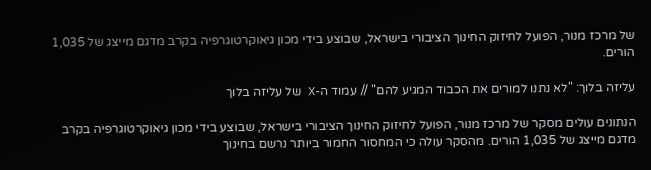של מרכז מנור, הפועל לחיזוק החינוך הציבורי בישראל, שבוצע בידי מכון גיאוקרטוגרפיה בקרב מדגם מייצג של 1,035 הורים.

עליזה בלוך: "לא נתנו למורים את הכבוד המגיע להם" // עמוד ה-X של עליזה בלוך

הנתונים עולים מסקר של מרכז מנור, הפועל לחיזוק החינוך הציבורי בישראל, שבוצע בידי מכון גיאוקרטוגרפיה בקרב מדגם מייצג של 1,035 הורים. מהסקר עולה כי המחסור החמור ביותר נרשם בחינוך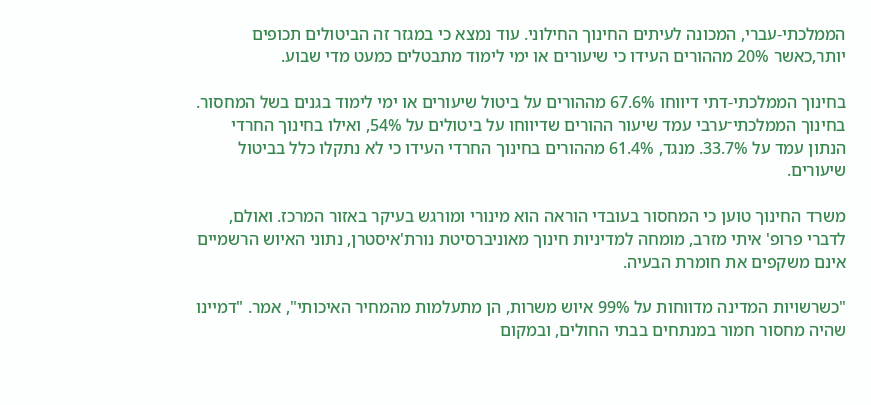הממלכתי-עברי, המכונה לעיתים החינוך החילוני. עוד נמצא כי במגזר זה הביטולים תכופים יותר,כאשר 20% מההורים העידו כי שיעורים או ימי לימוד מתבטלים כמעט מדי שבוע.

בחינוך הממלכתי-דתי דיווחו 67.6% מההורים על ביטול שיעורים או ימי לימוד בגנים בשל המחסור. בחינוך הממלכתי־ערבי עמד שיעור ההורים שדיווחו על ביטולים על 54%, ואילו בחינוך החרדי הנתון עמד על 33.7%. מנגד, 61.4% מההורים בחינוך החרדי העידו כי לא נתקלו כלל בביטול שיעורים.

משרד החינוך טוען כי המחסור בעובדי הוראה הוא מינורי ומורגש בעיקר באזור המרכז. ואולם, לדברי פרופ' איתי מזרב, מומחה למדיניות חינוך מאוניברסיטת נורת'איסטרן, נתוני האיוש הרשמיים אינם משקפים את חומרת הבעיה.

"כשרשויות המדינה מדווחות על 99% איוש משרות, הן מתעלמות מהמחיר האיכותי", אמר. "דמיינו שהיה מחסור חמור במנתחים בבתי החולים, ובמקום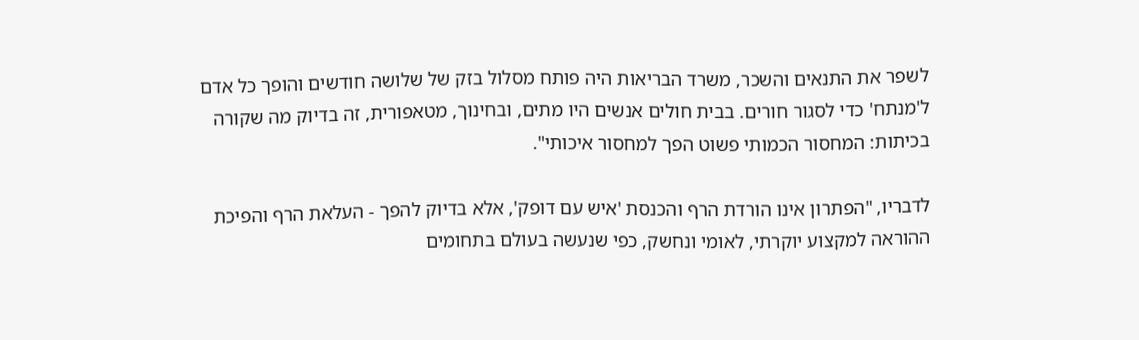לשפר את התנאים והשכר, משרד הבריאות היה פותח מסלול בזק של שלושה חודשים והופך כל אדם ל'מנתח' כדי לסגור חורים. בבית חולים אנשים היו מתים, ובחינוך, מטאפורית, זה בדיוק מה שקורה בכיתות: המחסור הכמותי פשוט הפך למחסור איכותי".

לדבריו, "הפתרון אינו הורדת הרף והכנסת 'איש עם דופק', אלא בדיוק להפך - העלאת הרף והפיכת ההוראה למקצוע יוקרתי, לאומי ונחשק, כפי שנעשה בעולם בתחומים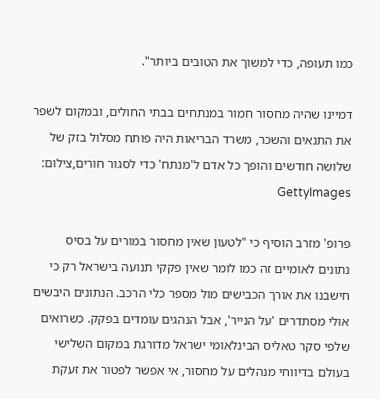כמו תעופה, כדי למשוך את הטובים ביותר".

דמיינו שהיה מחסור חמור במנתחים בבתי החולים, ובמקום לשפר את התנאים והשכר, משרד הבריאות היה פותח מסלול בזק של שלושה חודשים והופך כל אדם ל'מנתח' כדי לסגור חורים,צילום: GettyImages

פרופ' מזרב הוסיף כי "לטעון שאין מחסור במורים על בסיס נתונים לאומיים זה כמו לומר שאין פקקי תנועה בישראל רק כי חישבנו את אורך הכבישים מול מספר כלי הרכב. הנתונים היבשים אולי מסתדרים 'על הנייר', אבל הנהגים עומדים בפקק. כשרואים שלפי סקר טאליס הבינלאומי ישראל מדורגת במקום השלישי בעולם בדיווחי מנהלים על מחסור, אי אפשר לפטור את זעקת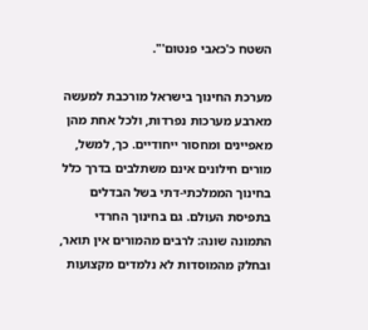השטח כ'כאבי פנטום'".

מערכת החינוך בישראל מורכבת למעשה מארבע מערכות נפרדות, ולכל אחת מהן מאפיינים ומחסור ייחודיים. כך, למשל, מורים חילונים אינם משתלבים בדרך כלל בחינוך הממלכתי-דתי בשל הבדלים בתפיסת העולם. גם בחינוך החרדי התמונה שונה: לרבים מהמורים אין תואר, ובחלק מהמוסדות לא נלמדים מקצועות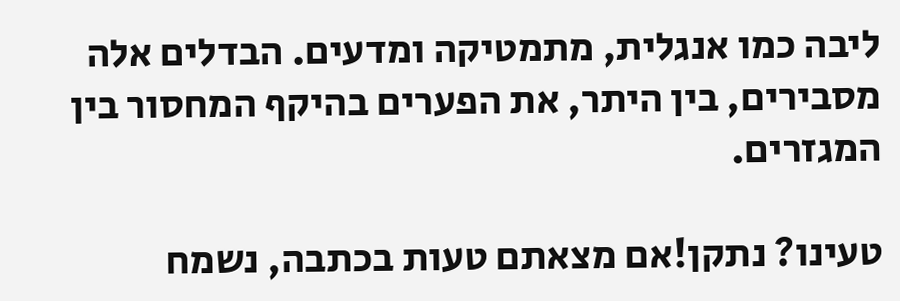ליבה כמו אנגלית, מתמטיקה ומדעים. הבדלים אלה מסבירים, בין היתר, את הפערים בהיקף המחסור בין המגזרים.

טעינו? נתקן!אם מצאתם טעות בכתבה, נשמח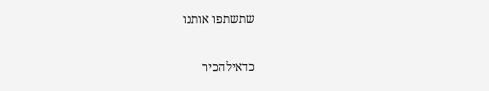שתשתפו אותנו

כדאילהכיר